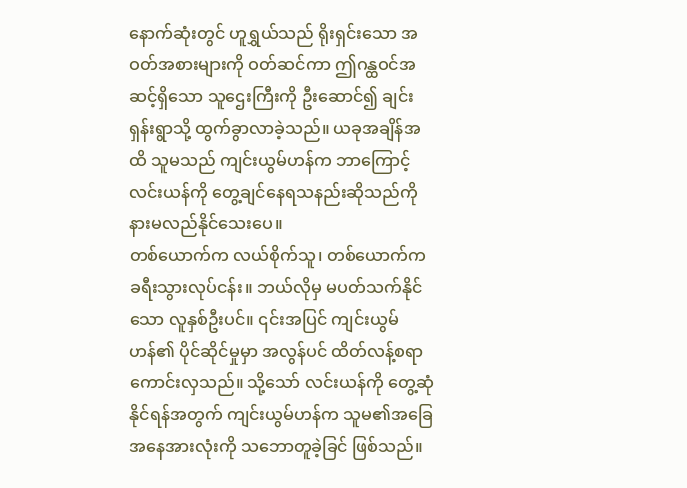နောက်ဆုံးတွင် ဟူရွှယ်သည် ရိုးရှင်းသော အဝတ်အစားများကို ဝတ်ဆင်ကာ ဤဂန္ထဝင်အဆင့်ရှိသော သူဌေးကြီးကို ဦးဆောင်၍ ချင်းရှန်းရွာသို့ ထွက်ခွာလာခဲ့သည်။ ယခုအချိန်အထိ သူမသည် ကျင်းယွမ်ဟန်က ဘာကြောင့် လင်းယန်ကို တွေ့ချင်နေရသနည်းဆိုသည်ကို နားမလည်နိုင်သေးပေ။
တစ်ယောက်က လယ်စိုက်သူ၊ တစ်ယောက်က ခရီးသွားလုပ်ငန်း။ ဘယ်လိုမှ မပတ်သက်နိုင်သော လူနှစ်ဦးပင်။ ၎င်းအပြင် ကျင်းယွမ်ဟန်၏ ပိုင်ဆိုင်မှုမှာ အလွန်ပင် ထိတ်လန့်စရာကောင်းလှသည်။ သို့သော် လင်းယန်ကို တွေ့ဆုံနိုင်ရန်အတွက် ကျင်းယွမ်ဟန်က သူမ၏အခြေအနေအားလုံးကို သဘောတူခဲ့ခြင် ဖြစ်သည်။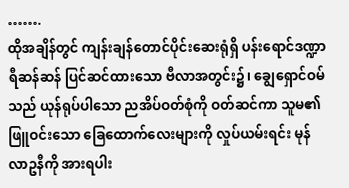…….
ထိုအချိန်တွင် ကျန်းချန်တောင်ပိုင်းဆေးရုံရှိ ပန်းရောင်ဒဏ္ဍာရီဆန်ဆန် ပြင်ဆင်ထားသော ဗီလာအတွင်း၌၊ ချွေရှောင်ဝမ်သည် ယုန်ရုပ်ပါသော ညအိပ်ဝတ်စုံကို ဝတ်ဆင်ကာ သူမ၏ ဖြူဝင်းသော ခြေထောက်လေးများကို လှုပ်ယမ်းရင်း မုန်လာဥနီကို အားရပါး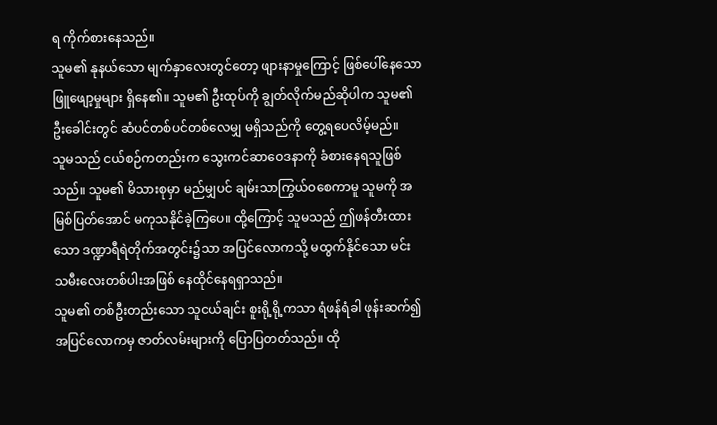ရ ကိုက်စားနေသည်။
သူမ၏ နုနယ်သော မျက်နှာလေးတွင်တော့ ဖျားနာမှုကြောင့် ဖြစ်ပေါ်နေသော ဖြူဖျော့မှုများ ရှိနေ၏။ သူမ၏ ဦးထုပ်ကို ချွတ်လိုက်မည်ဆိုပါက သူမ၏ဦးခေါင်းတွင် ဆံပင်တစ်ပင်တစ်လေမျှ မရှိသည်ကို တွေ့ရပေလိမ့်မည်။
သူမသည် ငယ်စဉ်ကတည်းက သွေးကင်ဆာဝေဒနာကို ခံစားနေရသူဖြစ်သည်။ သူမ၏ မိသားစုမှာ မည်မျှပင် ချမ်းသာကြွယ်ဝစေကာမူ သူမကို အမြစ်ပြတ်အောင် မကုသနိုင်ခဲ့ကြပေ။ ထို့ကြောင့် သူမသည် ဤဖန်တီးထားသော ဒဏ္ဍာရီရဲတိုက်အတွင်း၌သာ အပြင်လောကသို့ မထွက်နိုင်သော မင်းသမီးလေးတစ်ပါးအဖြစ် နေထိုင်နေရရှာသည်။
သူမ၏ တစ်ဦးတည်းသော သူငယ်ချင်း စူးရို့ရို့ကသာ ရံဖန်ရံခါ ဖုန်းဆက်၍ အပြင်လောကမှ ဇာတ်လမ်းများကို ပြောပြတတ်သည်။ ထို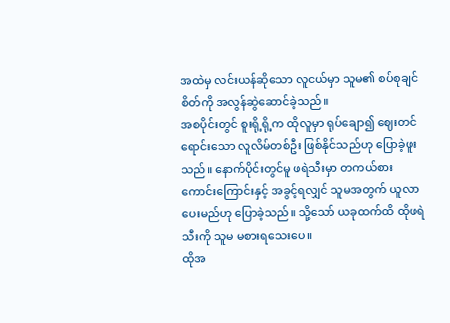အထဲမှ လင်းယန်ဆိုသော လူငယ်မှာ သူမ၏ စပ်စုချင်စိတ်ကို အလွန်ဆွဲဆောင်ခဲ့သည်။
အစပိုင်းတွင် စူးရို့ရို့က ထိုလူမှာ ရုပ်ချော၍ ဈေးတင်ရောင်းသော လူလိမ်တစ်ဦး ဖြစ်နိုင်သည်ဟု ပြောခဲ့ဖူးသည်။ နောက်ပိုင်းတွင်မူ ဖရဲသီးမှာ တကယ်စားကောင်းကြောင်းနှင့် အခွင့်ရလျှင် သူမအတွက် ယူလာပေးမည်ဟု ပြောခဲ့သည်။ သို့သော် ယခုထက်ထိ ထိုဖရဲသီးကို သူမ မစားရသေးပေ။
ထိုအ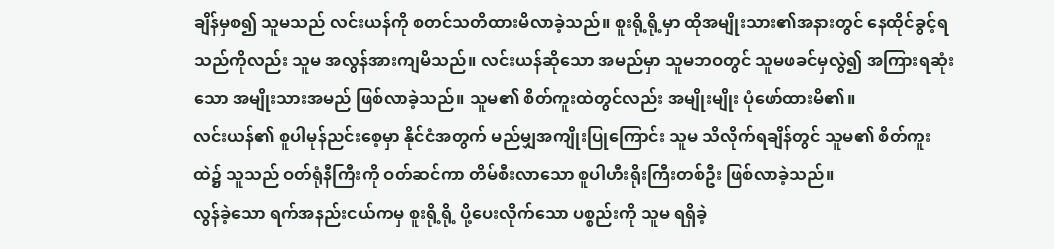ချိန်မှစ၍ သူမသည် လင်းယန်ကို စတင်သတိထားမိလာခဲ့သည်။ စူးရို့ရို့မှာ ထိုအမျိုးသား၏အနားတွင် နေထိုင်ခွင့်ရသည်ကိုလည်း သူမ အလွန်အားကျမိသည်။ လင်းယန်ဆိုသော အမည်မှာ သူမဘဝတွင် သူမဖခင်မှလွဲ၍ အကြားရဆုံးသော အမျိုးသားအမည် ဖြစ်လာခဲ့သည်။ သူမ၏ စိတ်ကူးထဲတွင်လည်း အမျိုးမျိုး ပုံဖော်ထားမိ၏။
လင်းယန်၏ စူပါမုန်ညင်းစေ့မှာ နိုင်ငံအတွက် မည်မျှအကျိုးပြုကြောင်း သူမ သိလိုက်ရချိန်တွင် သူမ၏ စိတ်ကူးထဲ၌ သူသည် ဝတ်ရုံနီကြီးကို ဝတ်ဆင်ကာ တိမ်စီးလာသော စူပါဟီးရိုးကြီးတစ်ဦး ဖြစ်လာခဲ့သည်။
လွန်ခဲ့သော ရက်အနည်းငယ်ကမှ စူးရို့ရို့ ပို့ပေးလိုက်သော ပစ္စည်းကို သူမ ရရှိခဲ့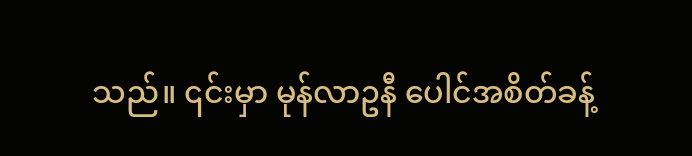သည်။ ၎င်းမှာ မုန်လာဥနီ ပေါင်အစိတ်ခန့်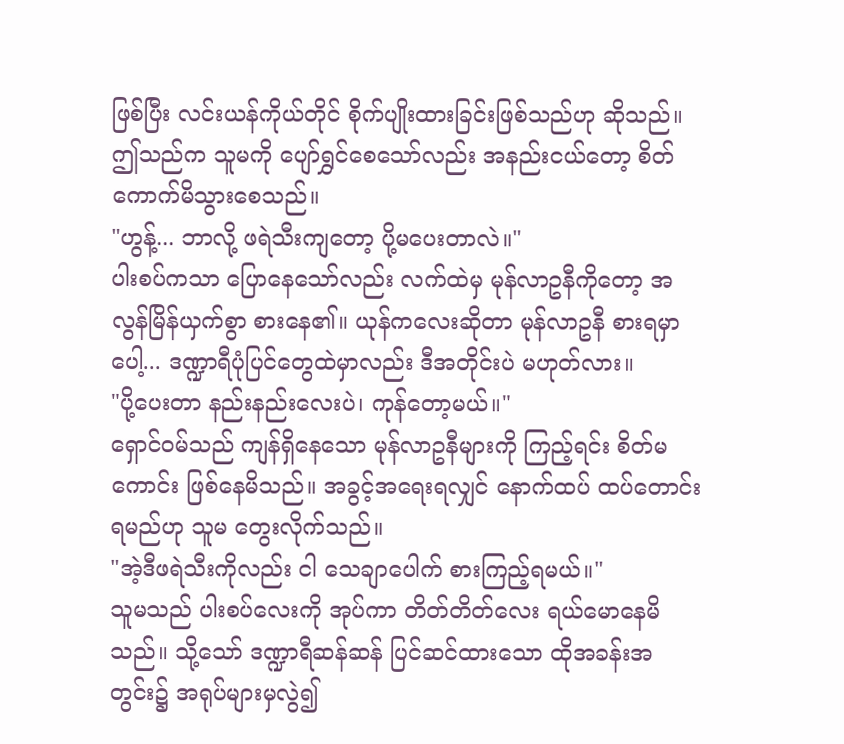ဖြစ်ပြီး လင်းယန်ကိုယ်တိုင် စိုက်ပျိုးထားခြင်းဖြစ်သည်ဟု ဆိုသည်။ ဤသည်က သူမကို ပျော်ရွှင်စေသော်လည်း အနည်းငယ်တော့ စိတ်ကောက်မိသွားစေသည်။
"ဟွန့်... ဘာလို့ ဖရဲသီးကျတော့ ပို့မပေးတာလဲ။"
ပါးစပ်ကသာ ပြောနေသော်လည်း လက်ထဲမှ မုန်လာဥနီကိုတော့ အလွန်မြိန်ယှက်စွာ စားနေ၏။ ယုန်ကလေးဆိုတာ မုန်လာဥနီ စားရမှာပေါ့... ဒဏ္ဍာရီပုံပြင်တွေထဲမှာလည်း ဒီအတိုင်းပဲ မဟုတ်လား။
"ပို့ပေးတာ နည်းနည်းလေးပဲ၊ ကုန်တော့မယ်။"
ရှောင်ဝမ်သည် ကျန်ရှိနေသော မုန်လာဥနီများကို ကြည့်ရင်း စိတ်မကောင်း ဖြစ်နေမိသည်။ အခွင့်အရေးရလျှင် နောက်ထပ် ထပ်တောင်းရမည်ဟု သူမ တွေးလိုက်သည်။
"အဲ့ဒီဖရဲသီးကိုလည်း ငါ သေချာပေါက် စားကြည့်ရမယ်။"
သူမသည် ပါးစပ်လေးကို အုပ်ကာ တိတ်တိတ်လေး ရယ်မောနေမိသည်။ သို့သော် ဒဏ္ဍာရီဆန်ဆန် ပြင်ဆင်ထားသော ထိုအခန်းအတွင်း၌ အရုပ်များမှလွဲ၍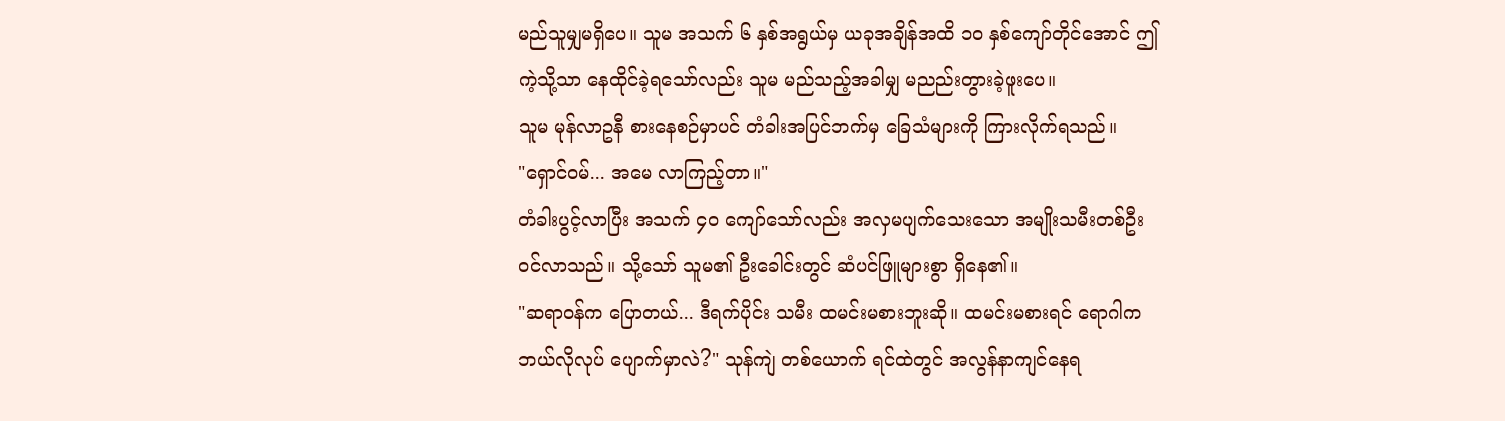မည်သူမျှမရှိပေ။ သူမ အသက် ၆ နှစ်အရွယ်မှ ယခုအချိန်အထိ ၁၀ နှစ်ကျော်တိုင်အောင် ဤကဲ့သို့သာ နေထိုင်ခဲ့ရသော်လည်း သူမ မည်သည့်အခါမျှ မညည်းတွားခဲ့ဖူးပေ။
သူမ မုန်လာဥနီ စားနေစဉ်မှာပင် တံခါးအပြင်ဘက်မှ ခြေသံများကို ကြားလိုက်ရသည်။
"ရှောင်ဝမ်... အမေ လာကြည့်တာ။"
တံခါးပွင့်လာပြီး အသက် ၄၀ ကျော်သော်လည်း အလှမပျက်သေးသော အမျိုးသမီးတစ်ဦး ဝင်လာသည်။ သို့သော် သူမ၏ ဦးခေါင်းတွင် ဆံပင်ဖြူများစွာ ရှိနေ၏။
"ဆရာဝန်က ပြောတယ်... ဒီရက်ပိုင်း သမီး ထမင်းမစားဘူးဆို။ ထမင်းမစားရင် ရောဂါက ဘယ်လိုလုပ် ပျောက်မှာလဲ?" သုန်ကျဲ တစ်ယောက် ရင်ထဲတွင် အလွန်နာကျင်နေရ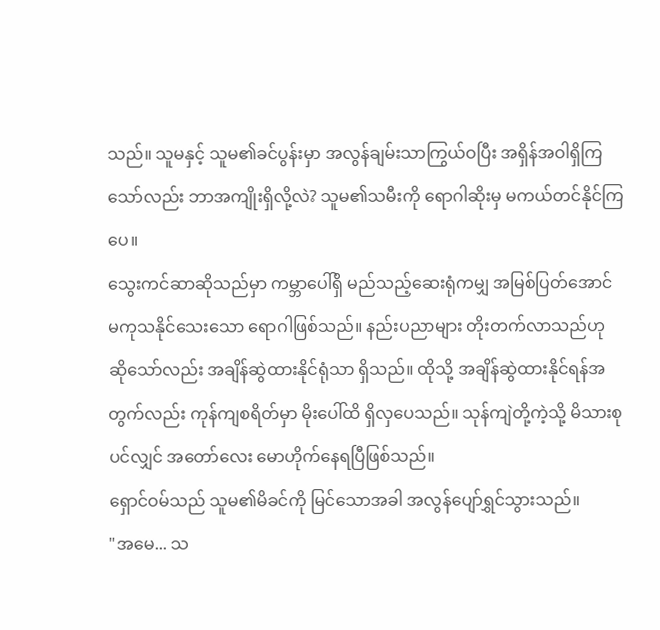သည်။ သူမနှင့် သူမ၏ခင်ပွန်းမှာ အလွန်ချမ်းသာကြွယ်ဝပြီး အရှိန်အဝါရှိကြသော်လည်း ဘာအကျိုးရှိလို့လဲ? သူမ၏သမီးကို ရောဂါဆိုးမှ မကယ်တင်နိုင်ကြပေ။
သွေးကင်ဆာဆိုသည်မှာ ကမ္ဘာပေါ်ရှိ မည်သည့်ဆေးရုံကမျှ အမြစ်ပြတ်အောင် မကုသနိုင်သေးသော ရောဂါဖြစ်သည်။ နည်းပညာများ တိုးတက်လာသည်ဟု ဆိုသော်လည်း အချိန်ဆွဲထားနိုင်ရုံသာ ရှိသည်။ ထိုသို့ အချိန်ဆွဲထားနိုင်ရန်အတွက်လည်း ကုန်ကျစရိတ်မှာ မိုးပေါ်ထိ ရှိလှပေသည်။ သုန်ကျဲတို့ကဲ့သို့ မိသားစုပင်လျှင် အတော်လေး မောဟိုက်နေရပြီဖြစ်သည်။
ရှောင်ဝမ်သည် သူမ၏မိခင်ကို မြင်သောအခါ အလွန်ပျော်ရွှင်သွားသည်။
"အမေ... သ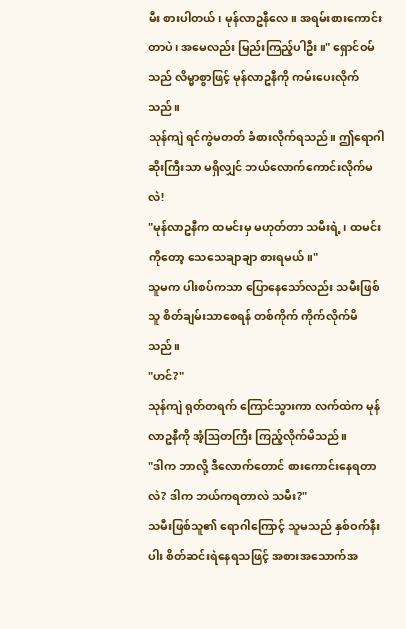မီး စားပါတယ်၊ မုန်လာဥနီလေ။ အရမ်းစားကောင်းတာပဲ၊ အမေလည်း မြည်းကြည့်ပါဦး။" ရှောင်ဝမ်သည် လိမ္မာစွာဖြင့် မုန်လာဥနီကို ကမ်းပေးလိုက်သည်။
သုန်ကျဲ ရင်ကွဲမတတ် ခံစားလိုက်ရသည်။ ဤရောဂါဆိုးကြီးသာ မရှိလျှင် ဘယ်လောက်ကောင်းလိုက်မလဲ!
"မုန်လာဥနီက ထမင်းမှ မဟုတ်တာ သမီးရဲ့၊ ထမင်းကိုတော့ သေသေချာချာ စားရမယ်။"
သူမက ပါးစပ်ကသာ ပြောနေသော်လည်း သမီးဖြစ်သူ စိတ်ချမ်းသာစေရန် တစ်ကိုက် ကိုက်လိုက်မိသည်။
"ဟင်?"
သုန်ကျဲ ရုတ်တရက် ကြောင်သွားကာ လက်ထဲက မုန်လာဥနီကို အံ့ဩတကြီး ကြည့်လိုက်မိသည်။
"ဒါက ဘာလို့ ဒီလောက်တောင် စားကောင်းနေရတာလဲ? ဒါက ဘယ်ကရတာလဲ သမီး?"
သမီးဖြစ်သူ၏ ရောဂါကြောင့် သူမသည် နှစ်ဝက်နီးပါး စိတ်ဆင်းရဲနေရသဖြင့် အစားအသောက်အ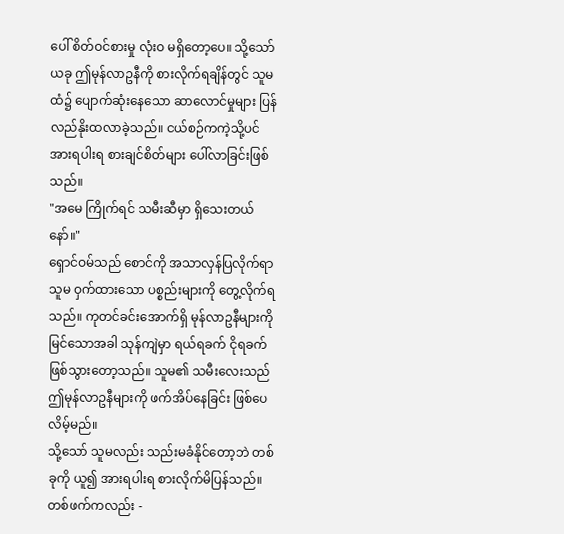ပေါ် စိတ်ဝင်စားမှု လုံးဝ မရှိတော့ပေ။ သို့သော် ယခု ဤမုန်လာဥနီကို စားလိုက်ရချိန်တွင် သူမထံ၌ ပျောက်ဆုံးနေသော ဆာလောင်မှုများ ပြန်လည်နိုးထလာခဲ့သည်။ ငယ်စဉ်ကကဲ့သို့ပင် အားရပါးရ စားချင်စိတ်များ ပေါ်လာခြင်းဖြစ်သည်။
"အမေ ကြိုက်ရင် သမီးဆီမှာ ရှိသေးတယ်နော်။"
ရှောင်ဝမ်သည် စောင်ကို အသာလှန်ပြလိုက်ရာ သူမ ဝှက်ထားသော ပစ္စည်းများကို တွေ့လိုက်ရသည်။ ကုတင်ခင်းအောက်ရှိ မုန်လာဥနီများကို မြင်သောအခါ သုန်ကျဲမှာ ရယ်ရခက် ငိုရခက် ဖြစ်သွားတော့သည်။ သူမ၏ သမီးလေးသည် ဤမုန်လာဥနီများကို ဖက်အိပ်နေခြင်း ဖြစ်ပေလိမ့်မည်။
သို့သော် သူမလည်း သည်းမခံနိုင်တော့ဘဲ တစ်ခုကို ယူ၍ အားရပါးရ စားလိုက်မိပြန်သည်။ တစ်ဖက်ကလည်း -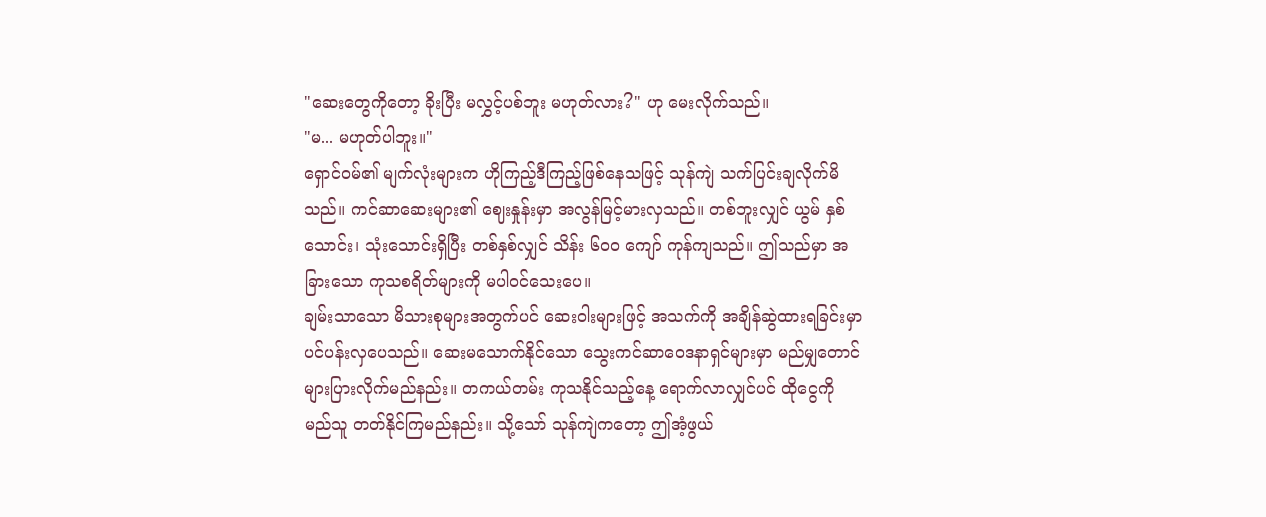"ဆေးတွေကိုတော့ ခိုးပြီး မလွှင့်ပစ်ဘူး မဟုတ်လား?" ဟု မေးလိုက်သည်။
"မ... မဟုတ်ပါဘူး။"
ရှောင်ဝမ်၏ မျက်လုံးများက ဟိုကြည့်ဒီကြည့်ဖြစ်နေသဖြင့် သုန်ကျဲ သက်ပြင်းချလိုက်မိသည်။ ကင်ဆာဆေးများ၏ ဈေးနှုန်းမှာ အလွန်မြင့်မားလှသည်။ တစ်ဘူးလျှင် ယွမ် နှစ်သောင်း၊ သုံးသောင်းရှိပြီး တစ်နှစ်လျှင် သိန်း ၆၀၀ ကျော် ကုန်ကျသည်။ ဤသည်မှာ အခြားသော ကုသစရိတ်များကို မပါဝင်သေးပေ။
ချမ်းသာသော မိသားစုများအတွက်ပင် ဆေးဝါးများဖြင့် အသက်ကို အချိန်ဆွဲထားရခြင်းမှာ ပင်ပန်းလှပေသည်။ ဆေးမသောက်နိုင်သော သွေးကင်ဆာဝေဒနာရှင်များမှာ မည်မျှတောင် များပြားလိုက်မည်နည်း။ တကယ်တမ်း ကုသနိုင်သည့်နေ့ ရောက်လာလျှင်ပင် ထိုငွေကို မည်သူ တတ်နိုင်ကြမည်နည်း။ သို့သော် သုန်ကျဲကတော့ ဤအံ့ဖွယ်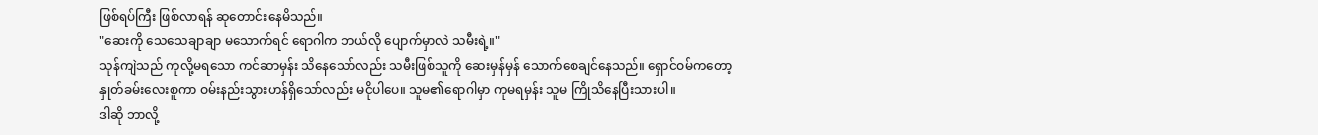ဖြစ်ရပ်ကြီး ဖြစ်လာရန် ဆုတောင်းနေမိသည်။
"ဆေးကို သေသေချာချာ မသောက်ရင် ရောဂါက ဘယ်လို ပျောက်မှာလဲ သမီးရဲ့။"
သုန်ကျဲသည် ကုလို့မရသော ကင်ဆာမှန်း သိနေသော်လည်း သမီးဖြစ်သူကို ဆေးမှန်မှန် သောက်စေချင်နေသည်။ ရှောင်ဝမ်ကတော့ နှုတ်ခမ်းလေးစူကာ ဝမ်းနည်းသွားဟန်ရှိသော်လည်း မငိုပါပေ။ သူမ၏ရောဂါမှာ ကုမရမှန်း သူမ ကြိုသိနေပြီးသားပါ။
ဒါဆို ဘာလို့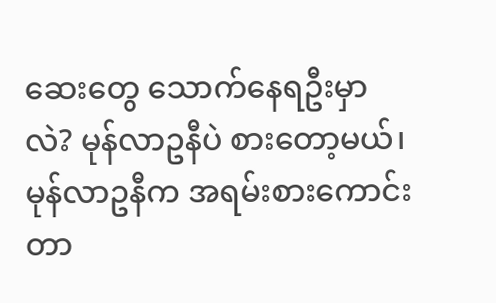ဆေးတွေ သောက်နေရဦးမှာလဲ? မုန်လာဥနီပဲ စားတော့မယ်၊ မုန်လာဥနီက အရမ်းစားကောင်းတာ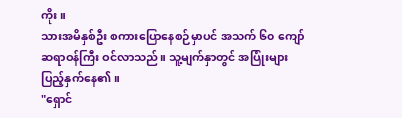ကိုး။
သားအမိနှစ်ဦး စကားပြောနေစဉ်မှာပင် အသက် ၆၀ ကျော် ဆရာဝန်ကြီး ဝင်လာသည်။ သူ့မျက်နှာတွင် အပြုံးများ ပြည့်နှက်နေ၏။
"ရှောင်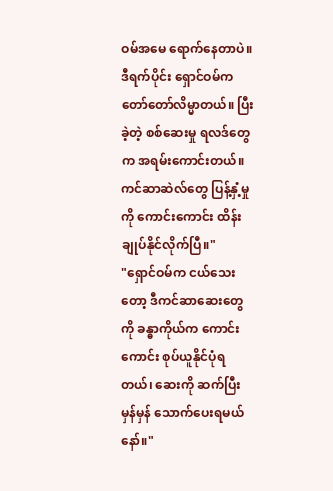ဝမ်အမေ ရောက်နေတာပဲ။ ဒီရက်ပိုင်း ရှောင်ဝမ်က တော်တော်လိမ္မာတယ်။ ပြီးခဲ့တဲ့ စစ်ဆေးမှု ရလဒ်တွေက အရမ်းကောင်းတယ်။ ကင်ဆာဆဲလ်တွေ ပြန့်နှံ့မှုကို ကောင်းကောင်း ထိန်းချုပ်နိုင်လိုက်ပြီ။"
"ရှောင်ဝမ်က ငယ်သေးတော့ ဒီကင်ဆာဆေးတွေကို ခန္ဓာကိုယ်က ကောင်းကောင်း စုပ်ယူနိုင်ပုံရတယ်၊ ဆေးကို ဆက်ပြီး မှန်မှန် သောက်ပေးရမယ်နော်။"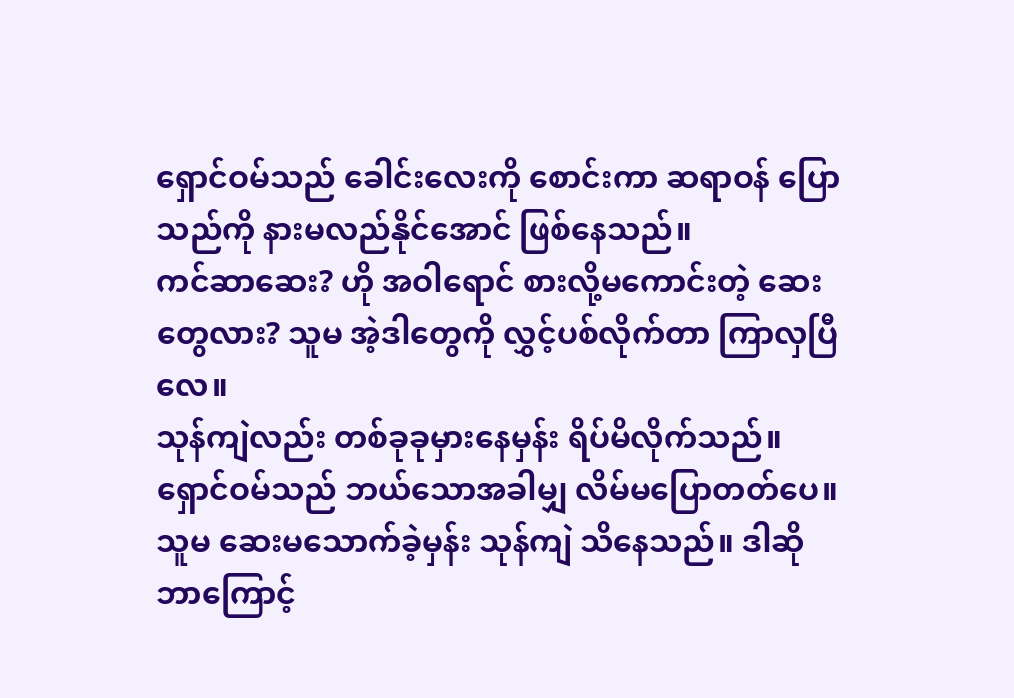ရှောင်ဝမ်သည် ခေါင်းလေးကို စောင်းကာ ဆရာဝန် ပြောသည်ကို နားမလည်နိုင်အောင် ဖြစ်နေသည်။
ကင်ဆာဆေး? ဟို အဝါရောင် စားလို့မကောင်းတဲ့ ဆေးတွေလား? သူမ အဲ့ဒါတွေကို လွှင့်ပစ်လိုက်တာ ကြာလှပြီလေ။
သုန်ကျဲလည်း တစ်ခုခုမှားနေမှန်း ရိပ်မိလိုက်သည်။ ရှောင်ဝမ်သည် ဘယ်သောအခါမျှ လိမ်မပြောတတ်ပေ။ သူမ ဆေးမသောက်ခဲ့မှန်း သုန်ကျဲ သိနေသည်။ ဒါဆို ဘာကြောင့်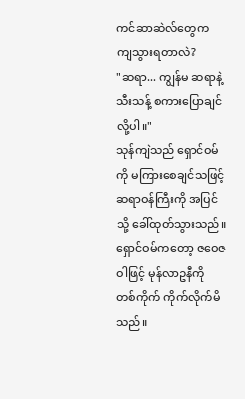ကင်ဆာဆဲလ်တွေက ကျသွားရတာလဲ?
"ဆရာ... ကျွန်မ ဆရာနဲ့ သီးသန့် စကားပြောချင်လို့ပါ။"
သုန်ကျဲသည် ရှောင်ဝမ်ကို မကြားစေချင်သဖြင့် ဆရာဝန်ကြီးကို အပြင်သို့ ခေါ်ထုတ်သွားသည်။ ရှောင်ဝမ်ကတော့ ဇဝေဇဝါဖြင့် မုန်လာဥနီကို တစ်ကိုက် ကိုက်လိုက်မိသည်။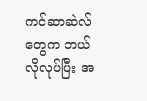ကင်ဆာဆဲလ်တွေက ဘယ်လိုလုပ်ပြီး အ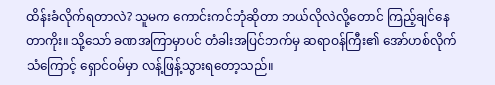ထိန်းခံလိုက်ရတာလဲ? သူမက ကောင်းကင်ဘုံဆိုတာ ဘယ်လိုလဲလို့တောင် ကြည့်ချင်နေတာကိုး။ သို့သော် ခဏအကြာမှာပင် တံခါးအပြင်ဘက်မှ ဆရာဝန်ကြီး၏ အော်ဟစ်လိုက်သံကြောင့် ရှောင်ဝမ်မှာ လန့်ဖြန့်သွားရတော့သည်။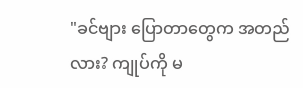"ခင်ဗျား ပြောတာတွေက အတည်လား? ကျုပ်ကို မ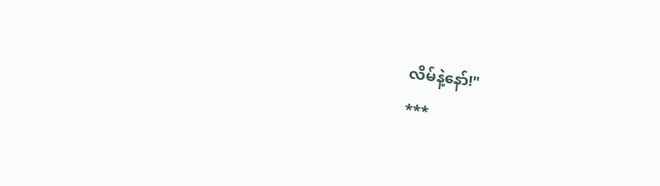လိမ်နဲ့နော်!"
***